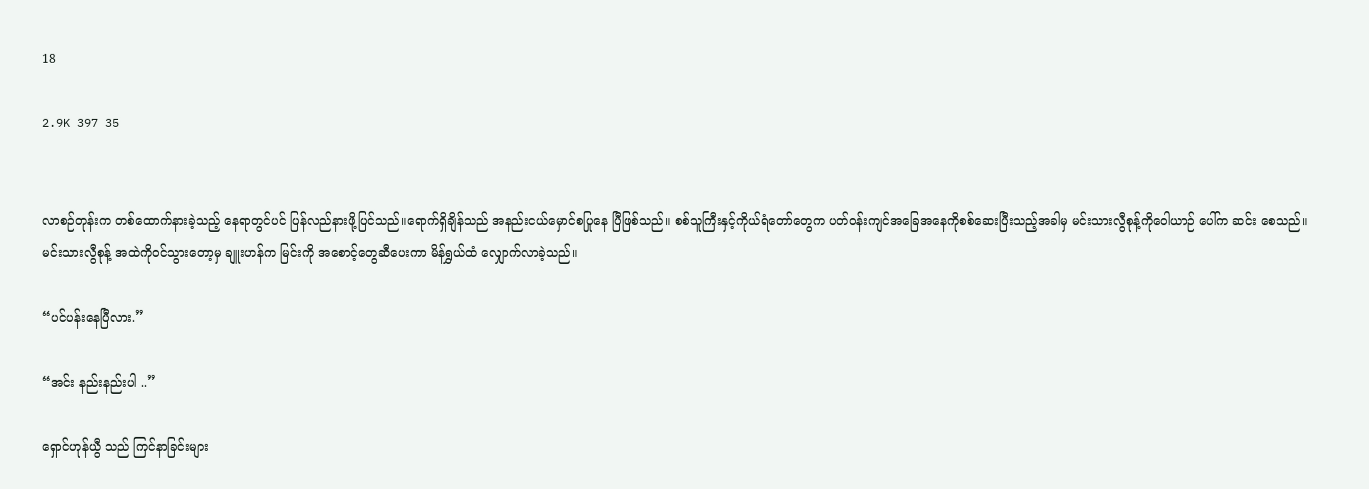18

2.9K 397 35


လာစဉ်တုန်းက တစ်ထောက်နားခဲ့သည့် နေရာတွင်ပင် ပြန်လည်နားဖို့ပြင်သည်။ရောက်ရှိချိန်သည် အနည်းငယ်မှောင်စပြုနေ ပြီဖြစ်သည်။ စစ်သူကြီးနှင့်ကိုယ်ရံတော်တွေက ပတ်ဝန်းကျင်အခြေအနေကိုစစ်ဆေးပြီးသည့်အခါမှ မင်းသားလွီစုန့်ကိုဝေါယာဉ် ပေါ်က ဆင်း စေသည်။မင်းသားလွီစုန့် အထဲကိုဝင်သွားတော့မှ ချူးဟန်က မြင်းကို အစောင့်တွေဆီပေးကာ မိန်ရွှယ်ထံ လျှောက်လာခဲ့သည်။

“ပင်ပန်းနေပြီလား.”

“အင်း နည်းနည်းပါ ..”

ရှောင်ဟုန်ယွီ သည် ကြင်နာခြင်းများ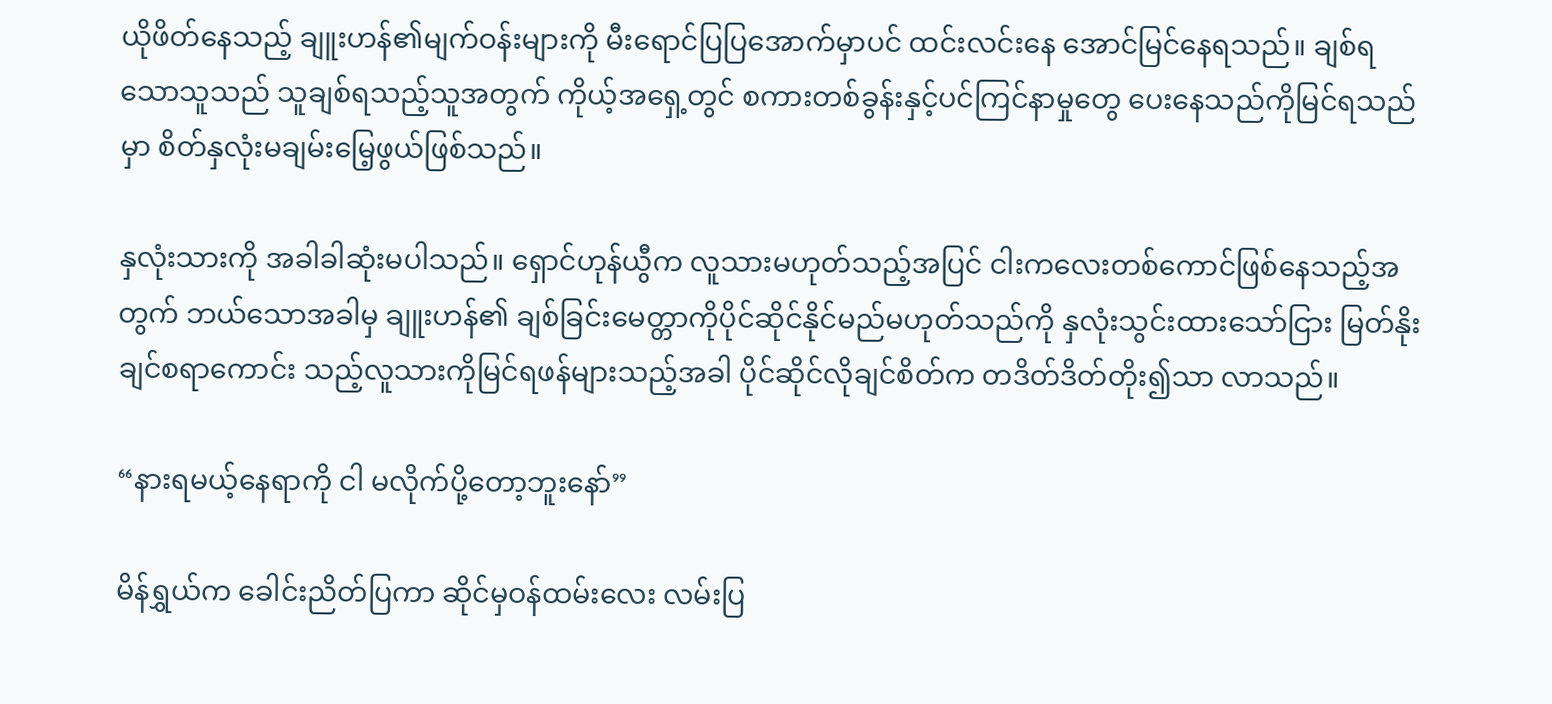ယိုဖိတ်နေသည့် ချူးဟန်၏မျက်ဝန်းများကို မီးရောင်ပြပြအောက်မှာပင် ထင်းလင်းနေ အောင်မြင်နေရသည်။ ချစ်ရသောသူသည် သူချစ်ရသည့်သူအတွက် ကိုယ့်အရှေ့တွင် စကားတစ်ခွန်းနှင့်ပင်ကြင်နာမှုတွေ ပေးနေသည်ကိုမြင်ရသည်မှာ စိတ်နှလုံးမချမ်းမြေ့ဖွယ်ဖြစ်သည်။

နှလုံးသားကို အခါခါဆုံးမပါသည်။ ရှောင်ဟုန်ယွီက လူသားမဟုတ်သည့်အပြင် ငါးကလေးတစ်ကောင်ဖြစ်နေသည့်အတွက် ဘယ်သောအခါမှ ချူးဟန်၏ ချစ်ခြင်းမေတ္တာကိုပိုင်ဆိုင်နိုင်မည်မဟုတ်သည်ကို နှလုံးသွင်းထားသော်ငြား မြတ်နိုးချင်စရာကောင်း သည့်လူသားကိုမြင်ရဖန်များသည့်အခါ ပိုင်ဆိုင်လိုချင်စိတ်က တဒိတ်ဒိတ်တိုး၍သာ လာသည်။

“နားရမယ့်နေရာကို ငါ မလိုက်ပို့တော့ဘူးနော်”

မိန်ရွှယ်က ခေါင်းညိတ်ပြကာ ဆိုင်မှဝန်ထမ်းလေး လမ်းပြ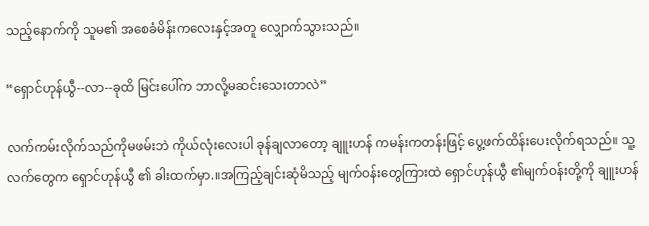သည့်နောက်ကို သူမ၏ အစေခံမိန်းကလေးနှင့်အတူ လျှောက်သွားသည်။

“ရှောင်ဟုန်ယွီ--လာ--ခုထိ မြင်းပေါ်က ဘာလို့မဆင်းသေးတာလဲ”

လက်ကမ်းလိုက်သည်ကိုမဖမ်းဘဲ ကိုယ်လုံးလေးပါ ခုန်ချလာတော့ ချူးဟန် ကမန်းကတန်းဖြင့် ပွေ့ဖက်ထိန်းပေးလိုက်ရသည်။ သူ့လက်တွေက ရှောင်ဟုန်ယွီ ၏ ခါးထက်မှာ.။အကြည့်ချင်းဆုံမိသည့် မျက်ဝန်းတွေကြားထဲ ရှောင်ဟုန်ယွီ ၏မျက်ဝန်းတို့ကို ချူးဟန်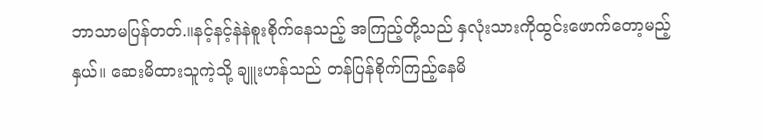ဘာသာမပြန်တတ်.။နင့်နင့်နဲနဲစူးစိုက်နေသည့် အကြည့်တို့သည် နှလုံးသားကိုထွင်းဖောက်တော့မည့်နှယ်။ ဆေးမိထားသူကဲ့သို့ ချူးဟန်သည် တန်ပြန်စိုက်ကြည့်နေမိ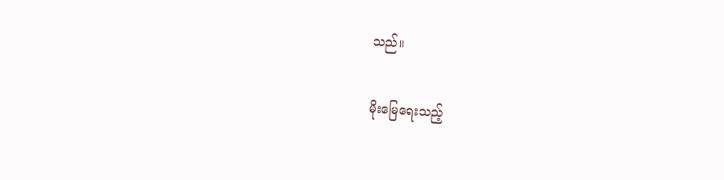သည်။

မိုးမြေရေးသည့်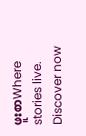ဖူးစာWhere stories live. Discover now